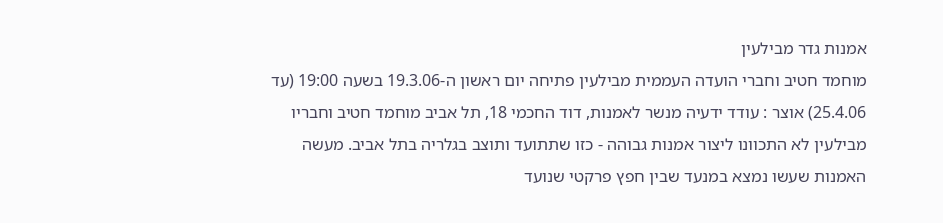אמנות גדר מבילעין
מוחמד חטיב וחברי הועדה העממית מבילעין פתיחה יום ראשון ה-19.3.06 בשעה 19:00 (עד 25.4.06) אוצר : עודד ידעיה מנשר לאמנות, דוד החכמי 18, תל אביב מוחמד חטיב וחבריו מבילעין לא התכוונו ליצור אמנות גבוהה - כזו שתתועד ותוצב בגלריה בתל אביב. מעשה האמנות שעשו נמצא במנעד שבין חפץ פרקטי שנועד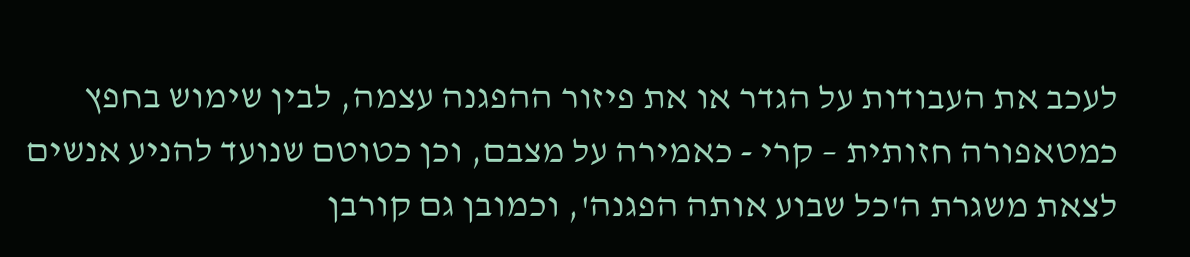לעכב את העבודות על הגדר או את פיזור ההפגנה עצמה, לבין שימוש בחפץ כמטאפורה חזותית – קרי - כאמירה על מצבם, וכן כטוטם שנועד להניע אנשים לצאת משגרת ה'כל שבוע אותה הפגנה', וכמובן גם קורבן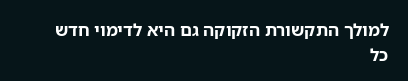למולך התקשורת הזקוקה גם היא לדימוי חדש כל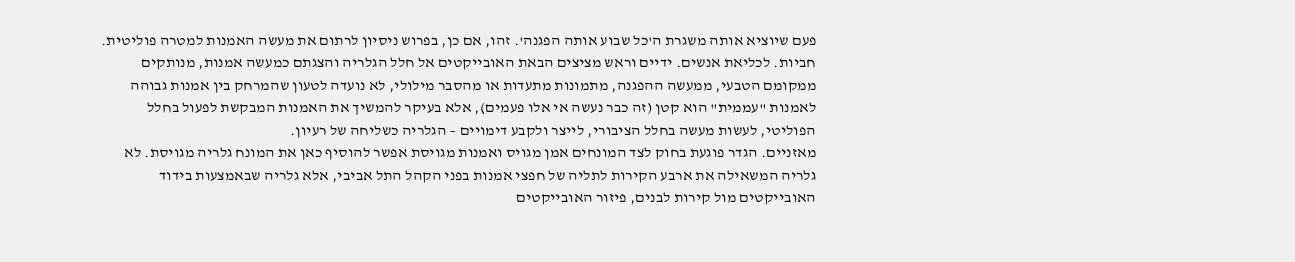פעם שיוציא אותה משגרת ה'כל שבוע אותה הפגנה'. זהו, אם כן, בפרוש ניסיון לרתום את מעשה האמנות למטרה פוליטית.
חביות. לכליאת אנשים. ידיים וראש מציצים הבאת האובייקטים אל חלל הגלריה והצגתם כמעשה אמנות, מנותקים ממקומם הטבעי, ממעשה ההפגנה, מתמונות מתעדות או מהסבר מילולי, לא נועדה לטעון שהמרחק בין אמנות גבוהה לאמנות "עממית" הוא קטן (זה כבר נעשה אי אלו פעמים), אלא בעיקר להמשיך את האמנות המבקשת לפעול בחלל הפוליטי, לעשות מעשה בחלל הציבורי, לייצר ולקבע דימויים – הגלריה כשליחה של רעיון.
מאזניים. הגדר פוגעת בחוק לצד המונחים אמן מגויס ואמנות מגויסת אפשר להוסיף כאן את המונח גלריה מגויסת. לא גלריה המשאילה את ארבע הקירות לתליה של חפצי אמנות בפני הקהל התל אביבי, אלא גלריה שבאמצעות בידוד האובייקטים מול קירות לבנים, פיזור האובייקטים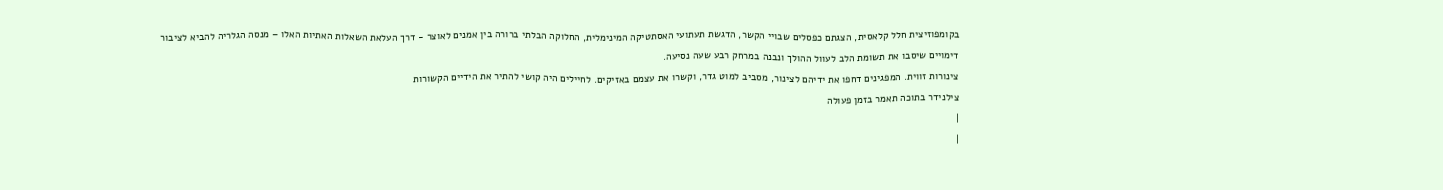בקומפוזיצית חלל קלאסית, הצגתם כפסלים שבויי הקשר, הדגשת תעתועי האסתטיקה המינימלית, החלוקה הבלתי ברורה בין אמנים לאוצר - דרך העלאת השאלות האתיות האלו – מנסה הגלריה להביא לציבור דימויים שיסבו את תשומת הלב לעוול ההולך ונבנה במרחק רבע שעה נסיעה.
צינורות זווית. המפגינים דחפו את ידיהם לצינור, מסביב למוט גדר, וקשרו את עצמם באזיקים. לחיילים היה קושי להתיר את הידיים הקשורות
צילנידר בתוכה תאמר בזמן פעולה
|
|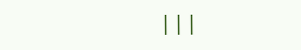|||